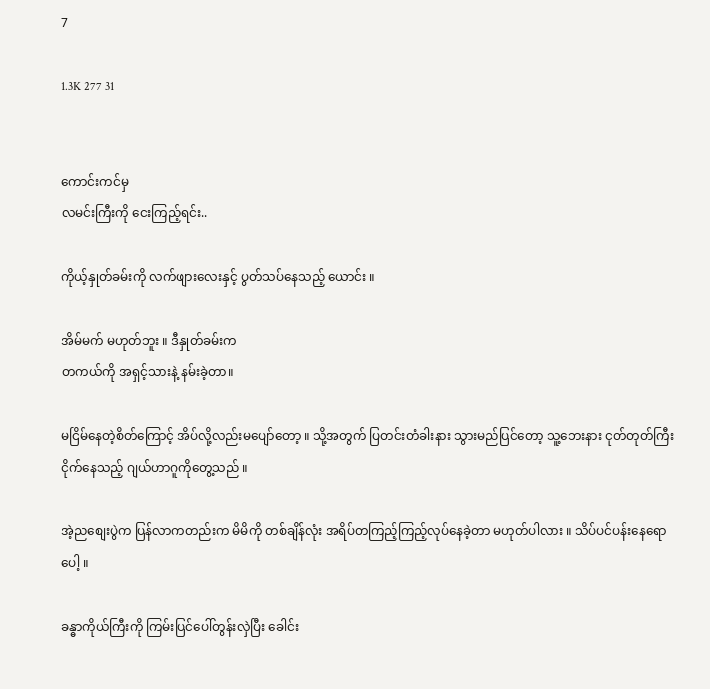7

1.3K 277 31


ကောင်းကင်မှ
လမင်းကြီးကို ငေးကြည့်ရင်း..

ကိုယ့်နှုတ်ခမ်းကို လက်ဖျားလေးနှင့် ပွတ်သပ်နေသည့် ယောင်း ။

အိမ်မက် မဟုတ်ဘူး ။ ဒီနှုတ်ခမ်းက
တကယ်ကို အရှင့်သားနဲ့ နမ်းခဲ့တာ။

မငြိမ်နေတဲ့စိတ်ကြောင့် အိပ်လို့လည်းမပျော်တော့ ။ သို့အတွက် ပြတင်းတံခါးနား သွားမည်ပြင်တော့ သူ့ဘေးနား ငုတ်တုတ်ကြီး ငိုက်နေသည့် ဂျယ်ဟာဂူကိုတွေ့သည် ။

အဲ့ညစျေးပွဲက ပြန်လာကတည်းက မိမိကို တစ်ချိန်လုံး အရိပ်တကြည့်ကြည့်လုပ်နေခဲ့တာ မဟုတ်ပါလား ။ သိပ်ပင်ပန်းနေရောပေါ့ ။

ခန္ဓာကိုယ်ကြီးကို ကြမ်းပြင်ပေါ်တွန်းလှဲပြီး ခေါင်း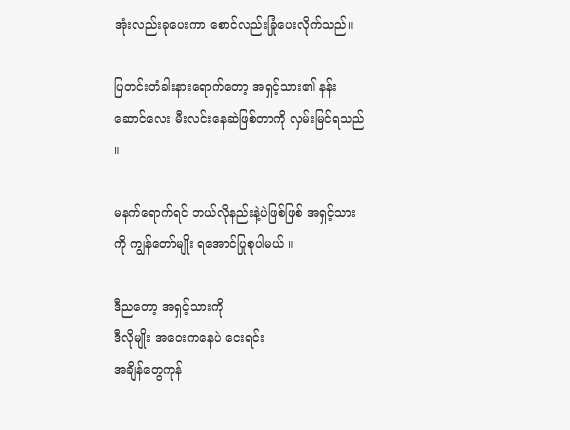အုံးလည်းခုပေးကာ စောင်လည်းခြုံပေးလိုက်သည်။

ပြတင်းတံခါးနားရောက်တော့ အရှင့်သား၏ နန်းဆောင်လေး မီးလင်းနေဆဲဖြစ်တာကို လှမ်းမြင်ရသည် ။

မနက်ရောက်ရင် ဘယ်လိုနည်းနဲ့ပဲဖြစ်ဖြစ် အရှင့်သားကို ကျွန်တော်မျိုး ရအောင်ပြုစုပါမယ် ။

ဒီညတော့ အရှင့်သားကို
ဒီလိုမျိုး အဝေးကနေပဲ ငေးရင်း
အချိန်တွေကုန်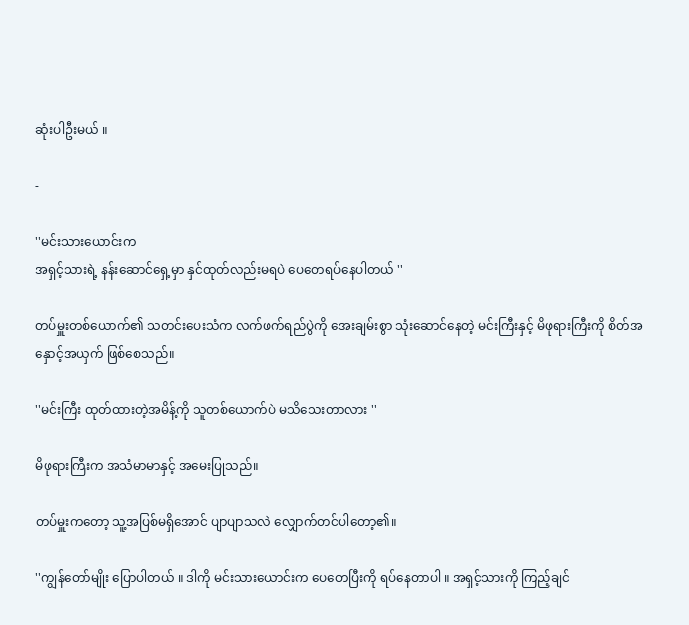ဆုံးပါဦးမယ် ။

-

''မင်းသားယောင်းက
အရှင့်သားရဲ့ နန်းဆောင်ရှေ့မှာ နှင်ထုတ်လည်းမရပဲ ပေတေရပ်နေပါတယ် ''

တပ်မှူးတစ်ယောက်၏ သတင်းပေးသံက လက်ဖက်ရည်ပွဲကို အေးချမ်းစွာ သုံးဆောင်နေတဲ့ မင်းကြီးနှင့် မိဖုရားကြီးကို စိတ်အနှောင့်အယှက် ဖြစ်စေသည်။

''မင်းကြီး ထုတ်ထားတဲ့အမိန့်ကို သူတစ်ယောက်ပဲ မသိသေးတာလား ''

မိဖုရားကြီးက အသံမာမာနှင့် အမေးပြုသည်။

တပ်မှူးကတော့ သူ့အပြစ်မရှိအောင် ပျာပျာသလဲ လျှောက်တင်ပါတော့၏။

''ကျွန်တော်မျိုး ပြောပါတယ် ။ ဒါကို မင်းသားယောင်းက ပေတေပြီးကို ရပ်နေတာပါ ။ အရှင့်သားကို ကြည့်ချင်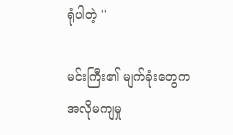ရုံပါတဲ့ ''

မင်းကြီး၏ မျက်ခုံးတွေက
အလိုမကျမှု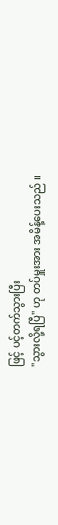ဖြင့် ပင့်တက်သွားပြီး
''သွားလို့ရပြီ'' ဟု တပ်မှူးအား အမိန့်ပေးသည် ။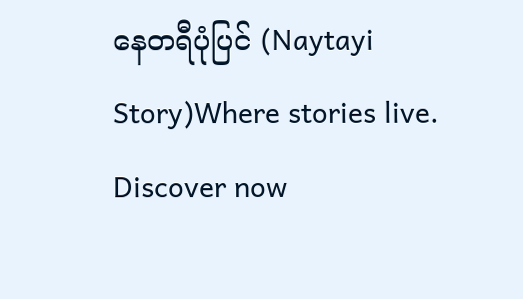နေတရီပုံပြင် (Naytayi Story)Where stories live. Discover now